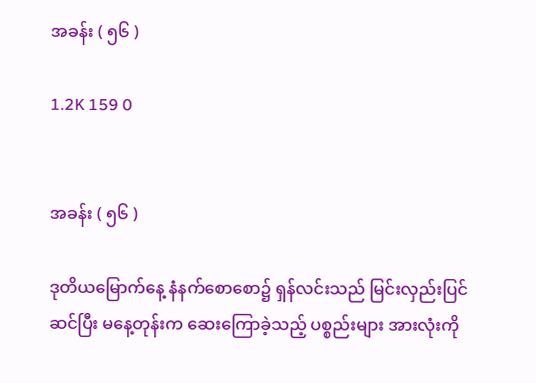အခန်း ( ၅၆ )

1.2K 159 0


အခန်း ( ၅၆ )

ဒုတိယမြောက်နေ့ နံနက်စောစော၌ ရှန်လင်းသည် မြင်းလှည်းပြင်ဆင်ပြီး မနေ့တုန်းက ဆေးကြောခဲ့သည့် ပစ္စည်းများ အားလုံးကို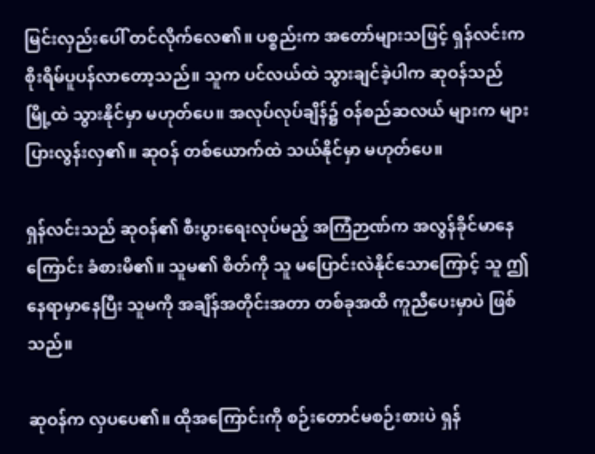မြင်းလှည်းပေါ် တင်လိုက်လေ၏။ ပစ္စည်းက အတော်များသဖြင့် ရှန်လင်းက စိုးရိမ်ပူပန်လာတော့သည်။ သူက ပင်လယ်ထဲ သွားချင်ခဲ့ပါက ဆုဝန်သည် မြို့ထဲ သွားနိုင်မှာ မဟုတ်ပေ။ အလုပ်လုပ်ချိန်၌ ဝန်စည်ဆလယ် များက များပြားလွန်းလှ၏။ ဆုဝန် တစ်ယောက်ထဲ သယ်နိုင်မှာ မဟုတ်ပေ။

ရှန်လင်းသည် ဆုဝန်၏ စီးပွားရေးလုပ်မည့် အကြံဉာဏ်က အလွန်ခိုင်မာနေကြောင်း ခံစားမိ၏။ သူမ၏ စိတ်ကို သူ မပြောင်းလဲနိုင်သောကြောင့် သူ ဤနေရာမှာနေပြီး သူမကို အချိန်အတိုင်းအတာ တစ်ခုအထိ ကူညီပေးမှာပဲ ဖြစ်သည်။

ဆုဝန်က လှပပေ၏။ ထိုအကြောင်းကို စဉ်းတောင်မစဉ်းစားပဲ ရှန်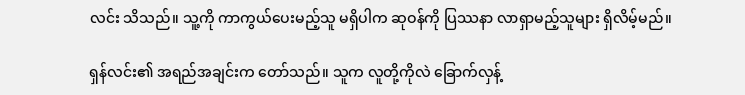လင်း သိသည်။ သူ့ကို ကာကွယ်ပေးမည့်သူ မရှိပါက ဆုဝန်ကို ပြဿနာ လာရှာမည့်သူများ ရှိလိမ့်မည်။

ရှန်လင်း၏ အရည်အချင်းက တော်သည်။ သူက လူတို့ကိုလဲ ခြောက်လှန့်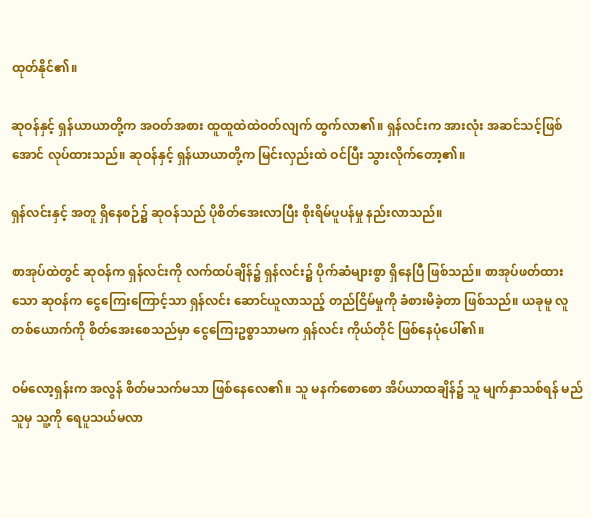ထုတ်နိုင်၏။

ဆုဝန်နှင့် ရှန်ယာယာတို့က အဝတ်အစား ထူထူထဲထဲဝတ်လျက် ထွက်လာ၏။ ရှန်လင်းက အားလုံး အဆင်သင့်ဖြစ်အောင် လုပ်ထားသည်။ ဆုဝန်နှင့် ရှန်ယာယာတို့က မြင်းလှည်းထဲ ဝင်ပြီး သွားလိုက်တော့၏။

ရှန်လင်းနှင့် အတူ ရှိနေစဉ်၌ ဆုဝန်သည် ပိုစိတ်အေးလာပြီး စိုးရိမ်ပူပန်မှု နည်းလာသည်။

စာအုပ်ထဲတွင် ဆုဝန်က ရှန်လင်းကို လက်ထပ်ချိန်၌ ရှန်လင်း၌ ပိုက်ဆံများစွာ ရှိနေပြီ ဖြစ်သည်။ စာအုပ်ဖတ်ထားသော ဆုဝန်က ငွေကြေးကြောင့်သာ ရှန်လင်း ဆောင်ယူလာသည့် တည်ငြိမ်မှုကို ခံစားမိခဲ့တာ ဖြစ်သည်။ ယခုမူ လူတစ်ယောက်ကို စိတ်အေးစေသည်မှာ ငွေကြေးဥစ္စာသာမက ရှန်လင်း ကိုယ်တိုင် ဖြစ်နေပုံပေါ်၏။

ဝမ်လော့ရှန်းက အလွန် စိတ်မသက်မသာ ဖြစ်နေလေ၏။ သူ မနက်စောစော အိပ်ယာထချိန်၌ သူ မျက်နှာသစ်ရန် မည်သူမှ သူ့ကို ရေပူသယ်မလာ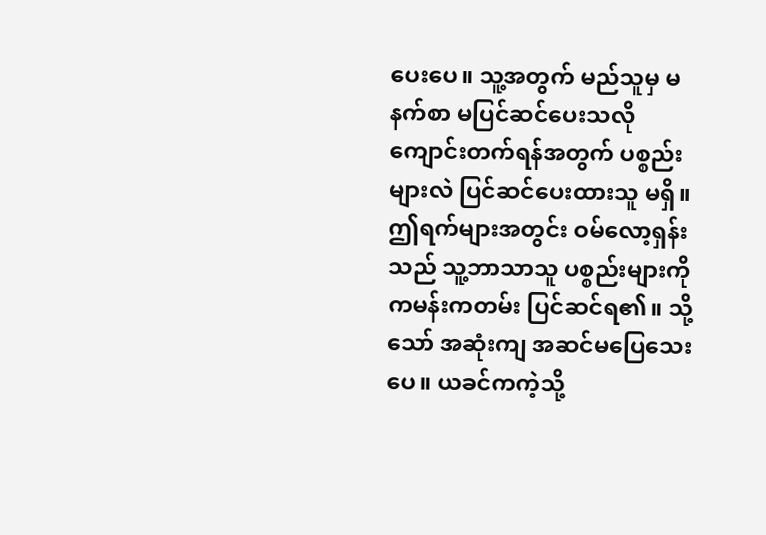ပေးပေ။ သူ့အတွက် မည်သူမှ မနက်စာ မပြင်ဆင်ပေးသလို ကျောင်းတက်ရန်အတွက် ပစ္စည်းများလဲ ပြင်ဆင်ပေးထားသူ မရှိ။ ဤရက်များအတွင်း ဝမ်လော့ရှန်းသည် သူ့ဘာသာသူ ပစ္စည်းများကို ကမန်းကတမ်း ပြင်ဆင်ရ၏။ သို့သော် အဆုံးကျ အဆင်မပြေသေးပေ။ ယခင်ကကဲ့သို့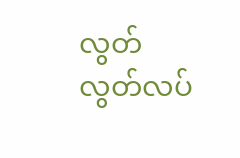လွတ်လွတ်လပ်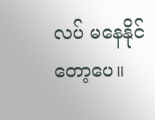လပ် မနေနိုင်တော့ပေ။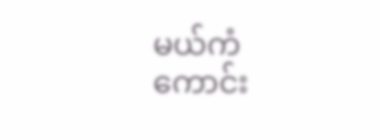မယ်ကံကောင်း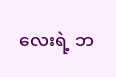လေးရဲ့ ဘ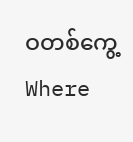ဝတစ်ကွေ့Where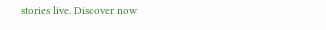stories live. Discover now